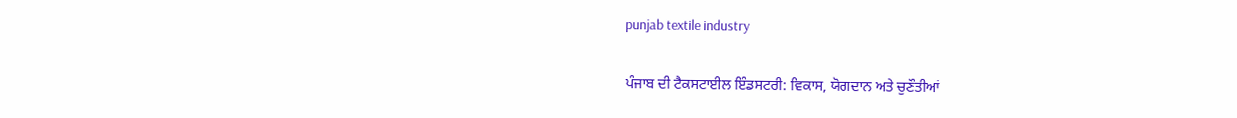punjab textile industry

ਪੰਜਾਬ ਦੀ ਟੈਕਸਟਾਈਲ ਇੰਡਸਟਰੀ: ਵਿਕਾਸ, ਯੋਗਦਾਨ ਅਤੇ ਚੁਣੌਤੀਆਂ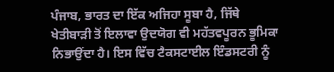ਪੰਜਾਬ, ਭਾਰਤ ਦਾ ਇੱਕ ਅਜਿਹਾ ਸੂਬਾ ਹੈ, ਜਿੱਥੇ ਖੇਤੀਬਾੜੀ ਤੋਂ ਇਲਾਵਾ ਉਦਯੋਗ ਵੀ ਮਹੱਤਵਪੂਰਨ ਭੂਮਿਕਾ ਨਿਭਾਉਂਦਾ ਹੈ। ਇਸ ਵਿੱਚ ਟੈਕਸਟਾਈਲ ਇੰਡਸਟਰੀ ਨੂੰ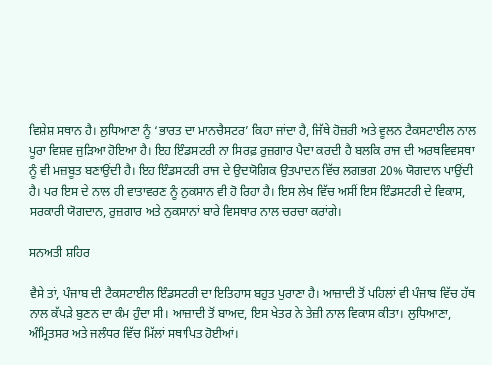ਵਿਸ਼ੇਸ਼ ਸਥਾਨ ਹੈ। ਲੁਧਿਆਣਾ ਨੂੰ ‘ਭਾਰਤ ਦਾ ਮਾਨਚੈਸਟਰ’ ਕਿਹਾ ਜਾਂਦਾ ਹੈ, ਜਿੱਥੇ ਹੋਜ਼ਰੀ ਅਤੇ ਵੂਲਨ ਟੈਕਸਟਾਈਲ ਨਾਲ ਪੂਰਾ ਵਿਸ਼ਵ ਜੁੜਿਆ ਹੋਇਆ ਹੈ। ਇਹ ਇੰਡਸਟਰੀ ਨਾ ਸਿਰਫ਼ ਰੁਜ਼ਗਾਰ ਪੈਦਾ ਕਰਦੀ ਹੈ ਬਲਕਿ ਰਾਜ ਦੀ ਅਰਥਵਿਵਸਥਾ ਨੂੰ ਵੀ ਮਜ਼ਬੂਤ ਬਣਾਉਂਦੀ ਹੈ। ਇਹ ਇੰਡਸਟਰੀ ਰਾਜ ਦੇ ਉਦਯੋਗਿਕ ਉਤਪਾਦਨ ਵਿੱਚ ਲਗਭਗ 20% ਯੋਗਦਾਨ ਪਾਉਂਦੀ ਹੈ। ਪਰ ਇਸ ਦੇ ਨਾਲ ਹੀ ਵਾਤਾਵਰਣ ਨੂੰ ਨੁਕਸਾਨ ਵੀ ਹੋ ਰਿਹਾ ਹੈ। ਇਸ ਲੇਖ ਵਿੱਚ ਅਸੀਂ ਇਸ ਇੰਡਸਟਰੀ ਦੇ ਵਿਕਾਸ, ਸਰਕਾਰੀ ਯੋਗਦਾਨ, ਰੁਜ਼ਗਾਰ ਅਤੇ ਨੁਕਸਾਨਾਂ ਬਾਰੇ ਵਿਸਥਾਰ ਨਾਲ ਚਰਚਾ ਕਰਾਂਗੇ।

ਸਨਅਤੀ ਸ਼ਹਿਰ

ਵੈਸੇ ਤਾਂ, ਪੰਜਾਬ ਦੀ ਟੈਕਸਟਾਈਲ ਇੰਡਸਟਰੀ ਦਾ ਇਤਿਹਾਸ ਬਹੁਤ ਪੁਰਾਣਾ ਹੈ। ਆਜ਼ਾਦੀ ਤੋਂ ਪਹਿਲਾਂ ਵੀ ਪੰਜਾਬ ਵਿੱਚ ਹੱਥ ਨਾਲ ਕੱਪੜੇ ਬੁਣਨ ਦਾ ਕੰਮ ਹੁੰਦਾ ਸੀ। ਆਜ਼ਾਦੀ ਤੋਂ ਬਾਅਦ, ਇਸ ਖੇਤਰ ਨੇ ਤੇਜ਼ੀ ਨਾਲ ਵਿਕਾਸ ਕੀਤਾ। ਲੁਧਿਆਣਾ, ਅੰਮ੍ਰਿਤਸਰ ਅਤੇ ਜਲੰਧਰ ਵਿੱਚ ਮਿੱਲਾਂ ਸਥਾਪਿਤ ਹੋਈਆਂ।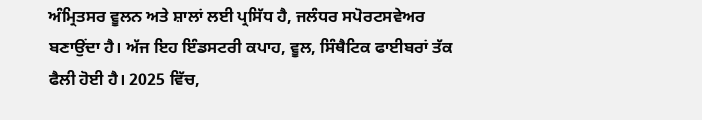ਅੰਮ੍ਰਿਤਸਰ ਵੂਲਨ ਅਤੇ ਸ਼ਾਲਾਂ ਲਈ ਪ੍ਰਸਿੱਧ ਹੈ, ਜਲੰਧਰ ਸਪੋਰਟਸਵੇਅਰ ਬਣਾਉਂਦਾ ਹੈ। ਅੱਜ ਇਹ ਇੰਡਸਟਰੀ ਕਪਾਹ, ਵੂਲ, ਸਿੰਥੈਟਿਕ ਫਾਈਬਰਾਂ ਤੱਕ ਫੈਲੀ ਹੋਈ ਹੈ। 2025 ਵਿੱਚ,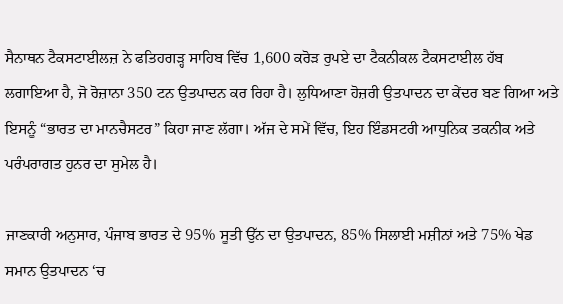ਸੈਨਾਥਨ ਟੈਕਸਟਾਈਲਜ਼ ਨੇ ਫਤਿਹਗੜ੍ਹ ਸਾਹਿਬ ਵਿੱਚ 1,600 ਕਰੋੜ ਰੁਪਏ ਦਾ ਟੈਕਨੀਕਲ ਟੈਕਸਟਾਈਲ ਹੱਬ ਲਗਾਇਆ ਹੈ, ਜੋ ਰੋਜ਼ਾਨਾ 350 ਟਨ ਉਤਪਾਦਨ ਕਰ ਰਿਹਾ ਹੈ। ਲੁਧਿਆਣਾ ਹੋਜ਼ਰੀ ਉਤਪਾਦਨ ਦਾ ਕੇਂਦਰ ਬਣ ਗਿਆ ਅਤੇ ਇਸਨੂੰ “ਭਾਰਤ ਦਾ ਮਾਨਚੈਸਟਰ” ਕਿਹਾ ਜਾਣ ਲੱਗਾ। ਅੱਜ ਦੇ ਸਮੇਂ ਵਿੱਚ, ਇਹ ਇੰਡਸਟਰੀ ਆਧੁਨਿਕ ਤਕਨੀਕ ਅਤੇ ਪਰੰਪਰਾਗਤ ਹੁਨਰ ਦਾ ਸੁਮੇਲ ਹੈ।

ਜਾਣਕਾਰੀ ਅਨੁਸਾਰ, ਪੰਜਾਬ ਭਾਰਤ ਦੇ 95% ਸੂਤੀ ਉੱਨ ਦਾ ਉਤਪਾਦਨ, 85% ਸਿਲਾਈ ਮਸ਼ੀਨਾਂ ਅਤੇ 75% ਖੇਡ ਸਮਾਨ ਉਤਪਾਦਨ ‘ਚ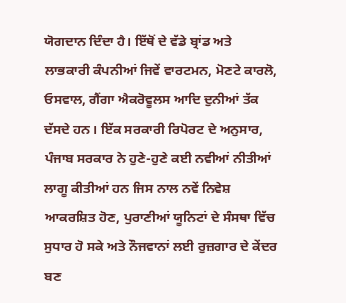ਯੋਗਦਾਨ ਦਿੰਦਾ ਹੈ। ਇੱਥੋਂ ਦੇ ਵੱਡੇ ਬ੍ਰਾਂਡ ਅਤੇ ਲਾਭਕਾਰੀ ਕੰਪਨੀਆਂ ਜਿਵੇਂ ਵਾਰਟਮਨ, ਮੋਣਟੇ ਕਾਰਲੋ, ਓਸਵਾਲ, ਗੈਂਗਾ ਐਕਰੋਵੂਲਸ ਆਦਿ ਦੁਨੀਆਂ ਤੱਕ ਦੱਸਦੇ ਹਨ। ਇੱਕ ਸਰਕਾਰੀ ਰਿਪੋਰਟ ਦੇ ਅਨੁਸਾਰ, ਪੰਜਾਬ ਸਰਕਾਰ ਨੇ ਹੁਣੇ-ਹੁਣੇ ਕਈ ਨਵੀਆਂ ਨੀਤੀਆਂ ਲਾਗੂ ਕੀਤੀਆਂ ਹਨ ਜਿਸ ਨਾਲ ਨਵੇਂ ਨਿਵੇਸ਼ ਆਕਰਸ਼ਿਤ ਹੋਣ, ਪੁਰਾਣੀਆਂ ਯੂਨਿਟਾਂ ਦੇ ਸੰਸਥਾ ਵਿੱਚ ਸੁਧਾਰ ਹੋ ਸਕੇ ਅਤੇ ਨੌਜਵਾਨਾਂ ਲਈ ਰੁਜ਼ਗਾਰ ਦੇ ਕੇਂਦਰ ਬਣ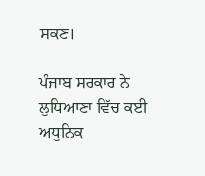ਸਕਣ।

ਪੰਜਾਬ ਸਰਕਾਰ ਨੇ ਲੁਧਿਆਣਾ ਵਿੱਚ ਕਈ ਅਧੁਨਿਕ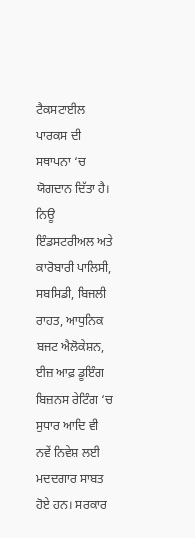ਟੈਕਸਟਾਈਲ ਪਾਰਕਸ ਦੀ ਸਥਾਪਨਾ ‘ਚ ਯੋਗਦਾਨ ਦਿੱਤਾ ਹੈ। ਨਿਊ ਇੰਡਸਟਰੀਅਲ ਅਤੇ ਕਾਰੋਬਾਰੀ ਪਾਲਿਸੀ, ਸਬਸਿਡੀ, ਬਿਜਲੀ ਰਾਹਤ, ਆਧੁਨਿਕ ਬਜਟ ਐਲੋਕੇਸ਼ਨ, ਈਜ਼ ਆਫ਼ ਡੂਇੰਗ ਬਿਜ਼ਨਸ ਰੇਟਿੰਗ ‘ਚ ਸੁਧਾਰ ਆਦਿ ਵੀ ਨਵੇਂ ਨਿਵੇਸ਼ ਲਈ ਮਦਦਗਾਰ ਸਾਬਤ ਹੋਏ ਹਨ। ਸਰਕਾਰ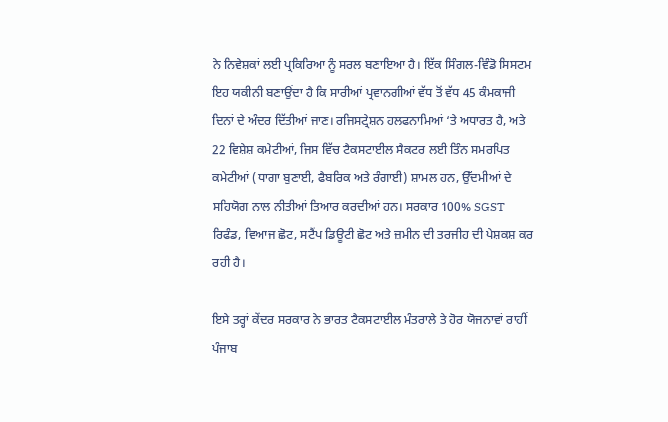ਨੇ ਨਿਵੇਸ਼ਕਾਂ ਲਈ ਪ੍ਰਕਿਰਿਆ ਨੂੰ ਸਰਲ ਬਣਾਇਆ ਹੈ। ਇੱਕ ਸਿੰਗਲ-ਵਿੰਡੋ ਸਿਸਟਮ ਇਹ ਯਕੀਨੀ ਬਣਾਉਂਦਾ ਹੈ ਕਿ ਸਾਰੀਆਂ ਪ੍ਰਵਾਨਗੀਆਂ ਵੱਧ ਤੋਂ ਵੱਧ 45 ਕੰਮਕਾਜੀ ਦਿਨਾਂ ਦੇ ਅੰਦਰ ਦਿੱਤੀਆਂ ਜਾਣ। ਰਜਿਸਟ੍ਰੇਸ਼ਨ ਹਲਫਨਾਮਿਆਂ ‘ਤੇ ਅਧਾਰਤ ਹੈ, ਅਤੇ 22 ਵਿਸ਼ੇਸ਼ ਕਮੇਟੀਆਂ, ਜਿਸ ਵਿੱਚ ਟੈਕਸਟਾਈਲ ਸੈਕਟਰ ਲਈ ਤਿੰਨ ਸਮਰਪਿਤ ਕਮੇਟੀਆਂ (ਧਾਗਾ ਬੁਣਾਈ, ਫੈਬਰਿਕ ਅਤੇ ਰੰਗਾਈ) ਸ਼ਾਮਲ ਹਨ, ਉੱਦਮੀਆਂ ਦੇ ਸਹਿਯੋਗ ਨਾਲ ਨੀਤੀਆਂ ਤਿਆਰ ਕਰਦੀਆਂ ਹਨ। ਸਰਕਾਰ 100% SGST ਰਿਫੰਡ, ਵਿਆਜ ਛੋਟ, ਸਟੈਂਪ ਡਿਊਟੀ ਛੋਟ ਅਤੇ ਜ਼ਮੀਨ ਦੀ ਤਰਜੀਹ ਦੀ ਪੇਸ਼ਕਸ਼ ਕਰ ਰਹੀ ਹੈ।

ਇਸੇ ਤਰ੍ਹਾਂ ਕੇਂਦਰ ਸਰਕਾਰ ਨੇ ਭਾਰਤ ਟੈਕਸਟਾਈਲ ਮੰਤਰਾਲੇ ਤੇ ਹੋਰ ਯੋਜਨਾਵਾਂ ਰਾਹੀਂ ਪੰਜਾਬ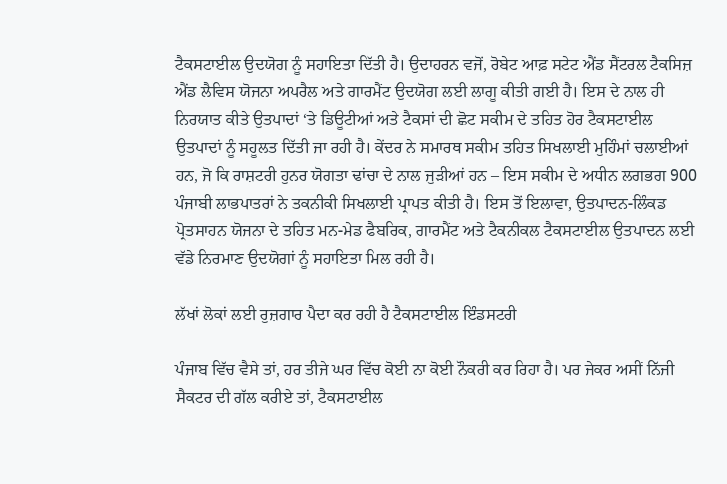ਟੈਕਸਟਾਈਲ ਉਦਯੋਗ ਨੂੰ ਸਹਾਇਤਾ ਦਿੱਤੀ ਹੈ। ਉਦਾਹਰਨ ਵਜੋਂ, ਰੋਬੇਟ ਆਫ਼ ਸਟੇਟ ਐਂਡ ਸੈਂਟਰਲ ਟੈਕਸਿਜ਼ ਐਂਡ ਲੈਵਿਸ ਯੋਜਨਾ ਅਪਰੈਲ ਅਤੇ ਗਾਰਮੈਂਟ ਉਦਯੋਗ ਲਈ ਲਾਗੂ ਕੀਤੀ ਗਈ ਹੈ। ਇਸ ਦੇ ਨਾਲ ਹੀ ਨਿਰਯਾਤ ਕੀਤੇ ਉਤਪਾਦਾਂ ‘ਤੇ ਡਿਊਟੀਆਂ ਅਤੇ ਟੈਕਸਾਂ ਦੀ ਛੋਟ ਸਕੀਮ ਦੇ ਤਹਿਤ ਹੋਰ ਟੈਕਸਟਾਈਲ ਉਤਪਾਦਾਂ ਨੂੰ ਸਹੂਲਤ ਦਿੱਤੀ ਜਾ ਰਹੀ ਹੈ। ਕੇਂਦਰ ਨੇ ਸਮਾਰਥ ਸਕੀਮ ਤਹਿਤ ਸਿਖਲਾਈ ਮੁਹਿੰਮਾਂ ਚਲਾਈਆਂ ਹਨ, ਜੋ ਕਿ ਰਾਸ਼ਟਰੀ ਹੁਨਰ ਯੋਗਤਾ ਢਾਂਚਾ ਦੇ ਨਾਲ ਜੁੜੀਆਂ ਹਨ – ਇਸ ਸਕੀਮ ਦੇ ਅਧੀਨ ਲਗਭਗ 900 ਪੰਜਾਬੀ ਲਾਭਪਾਤਰਾਂ ਨੇ ਤਕਨੀਕੀ ਸਿਖਲਾਈ ਪ੍ਰਾਪਤ ਕੀਤੀ ਹੈ। ਇਸ ਤੋਂ ਇਲਾਵਾ, ਉਤਪਾਦਨ-ਲਿੰਕਡ ਪ੍ਰੋਤਸਾਹਨ ਯੋਜਨਾ ਦੇ ਤਹਿਤ ਮਨ-ਮੇਡ ਫੈਬਰਿਕ, ਗਾਰਮੈਂਟ ਅਤੇ ਟੈਕਨੀਕਲ ਟੈਕਸਟਾਈਲ ਉਤਪਾਦਨ ਲਈ ਵੱਡੇ ਨਿਰਮਾਣ ਉਦਯੋਗਾਂ ਨੂੰ ਸਹਾਇਤਾ ਮਿਲ ਰਹੀ ਹੈ।

ਲੱਖਾਂ ਲੋਕਾਂ ਲਈ ਰੁਜ਼ਗਾਰ ਪੈਦਾ ਕਰ ਰਹੀ ਹੈ ਟੈਕਸਟਾਈਲ ਇੰਡਸਟਰੀ

ਪੰਜਾਬ ਵਿੱਚ ਵੈਸੇ ਤਾਂ, ਹਰ ਤੀਜੇ ਘਰ ਵਿੱਚ ਕੋਈ ਨਾ ਕੋਈ ਨੌਕਰੀ ਕਰ ਰਿਹਾ ਹੈ। ਪਰ ਜੇਕਰ ਅਸੀਂ ਨਿੱਜੀ ਸੈਕਟਰ ਦੀ ਗੱਲ ਕਰੀਏ ਤਾਂ, ਟੈਕਸਟਾਈਲ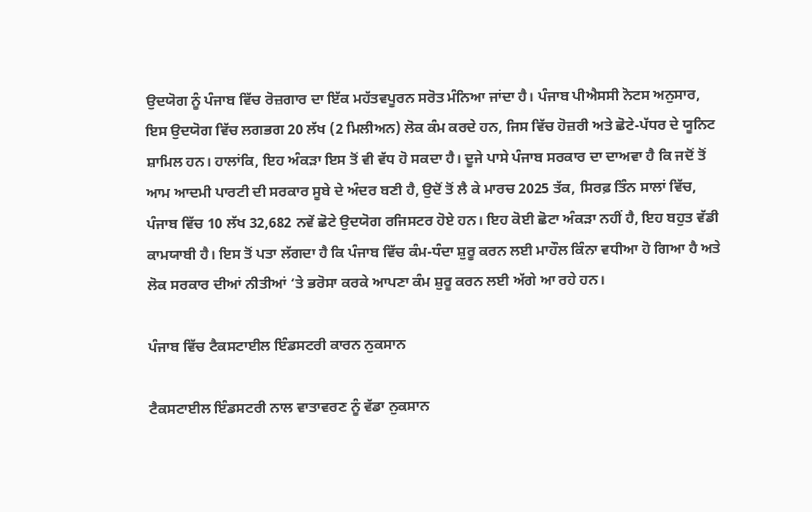ਉਦਯੋਗ ਨੂੰ ਪੰਜਾਬ ਵਿੱਚ ਰੋਜ਼ਗਾਰ ਦਾ ਇੱਕ ਮਹੱਤਵਪੂਰਨ ਸਰੋਤ ਮੰਨਿਆ ਜਾਂਦਾ ਹੈ। ਪੰਜਾਬ ਪੀਐਸਸੀ ਨੋਟਸ ਅਨੁਸਾਰ, ਇਸ ਉਦਯੋਗ ਵਿੱਚ ਲਗਭਗ 20 ਲੱਖ (2 ਮਿਲੀਅਨ) ਲੋਕ ਕੰਮ ਕਰਦੇ ਹਨ, ਜਿਸ ਵਿੱਚ ਹੋਜ਼ਰੀ ਅਤੇ ਛੋਟੇ-ਪੱਧਰ ਦੇ ਯੂਨਿਟ ਸ਼ਾਮਿਲ ਹਨ। ਹਾਲਾਂਕਿ, ਇਹ ਅੰਕੜਾ ਇਸ ਤੋਂ ਵੀ ਵੱਧ ਹੋ ਸਕਦਾ ਹੈ। ਦੂਜੇ ਪਾਸੇ ਪੰਜਾਬ ਸਰਕਾਰ ਦਾ ਦਾਅਵਾ ਹੈ ਕਿ ਜਦੋਂ ਤੋਂ ਆਮ ਆਦਮੀ ਪਾਰਟੀ ਦੀ ਸਰਕਾਰ ਸੂਬੇ ਦੇ ਅੰਦਰ ਬਣੀ ਹੈ, ਉਦੋਂ ਤੋਂ ਲੈ ਕੇ ਮਾਰਚ 2025 ਤੱਕ, ਸਿਰਫ਼ ਤਿੰਨ ਸਾਲਾਂ ਵਿੱਚ, ਪੰਜਾਬ ਵਿੱਚ 10 ਲੱਖ 32,682 ਨਵੇਂ ਛੋਟੇ ਉਦਯੋਗ ਰਜਿਸਟਰ ਹੋਏ ਹਨ। ਇਹ ਕੋਈ ਛੋਟਾ ਅੰਕੜਾ ਨਹੀਂ ਹੈ, ਇਹ ਬਹੁਤ ਵੱਡੀ ਕਾਮਯਾਬੀ ਹੈ। ਇਸ ਤੋਂ ਪਤਾ ਲੱਗਦਾ ਹੈ ਕਿ ਪੰਜਾਬ ਵਿੱਚ ਕੰਮ-ਧੰਦਾ ਸ਼ੁਰੂ ਕਰਨ ਲਈ ਮਾਹੌਲ ਕਿੰਨਾ ਵਧੀਆ ਹੋ ਗਿਆ ਹੈ ਅਤੇ ਲੋਕ ਸਰਕਾਰ ਦੀਆਂ ਨੀਤੀਆਂ ‘ਤੇ ਭਰੋਸਾ ਕਰਕੇ ਆਪਣਾ ਕੰਮ ਸ਼ੁਰੂ ਕਰਨ ਲਈ ਅੱਗੇ ਆ ਰਹੇ ਹਨ।

ਪੰਜਾਬ ਵਿੱਚ ਟੈਕਸਟਾਈਲ ਇੰਡਸਟਰੀ ਕਾਰਨ ਨੁਕਸਾਨ

ਟੈਕਸਟਾਈਲ ਇੰਡਸਟਰੀ ਨਾਲ ਵਾਤਾਵਰਣ ਨੂੰ ਵੱਡਾ ਨੁਕਸਾਨ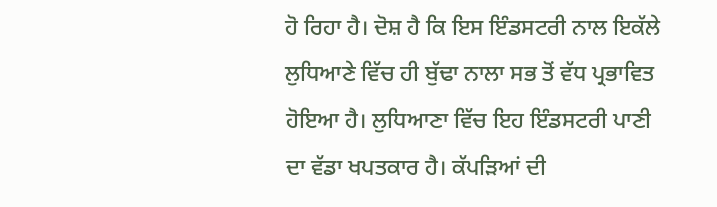ਹੋ ਰਿਹਾ ਹੈ। ਦੋਸ਼ ਹੈ ਕਿ ਇਸ ਇੰਡਸਟਰੀ ਨਾਲ ਇਕੱਲੇ ਲੁਧਿਆਣੇ ਵਿੱਚ ਹੀ ਬੁੱਢਾ ਨਾਲਾ ਸਭ ਤੋਂ ਵੱਧ ਪ੍ਰਭਾਵਿਤ ਹੋਇਆ ਹੈ। ਲੁਧਿਆਣਾ ਵਿੱਚ ਇਹ ਇੰਡਸਟਰੀ ਪਾਣੀ ਦਾ ਵੱਡਾ ਖਪਤਕਾਰ ਹੈ। ਕੱਪੜਿਆਂ ਦੀ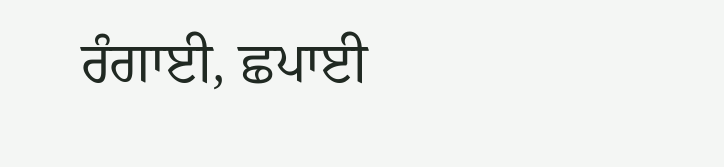ਰੰਗਾਈ, ਛਪਾਈ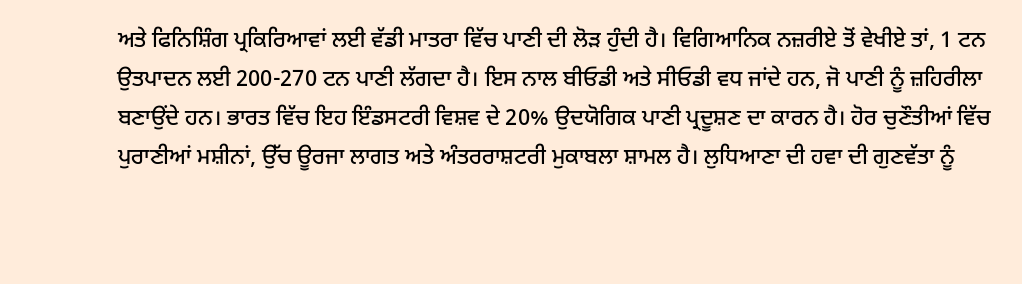ਅਤੇ ਫਿਨਿਸ਼ਿੰਗ ਪ੍ਰਕਿਰਿਆਵਾਂ ਲਈ ਵੱਡੀ ਮਾਤਰਾ ਵਿੱਚ ਪਾਣੀ ਦੀ ਲੋੜ ਹੁੰਦੀ ਹੈ। ਵਿਗਿਆਨਿਕ ਨਜ਼ਰੀਏ ਤੋਂ ਵੇਖੀਏ ਤਾਂ, 1 ਟਨ ਉਤਪਾਦਨ ਲਈ 200-270 ਟਨ ਪਾਣੀ ਲੱਗਦਾ ਹੈ। ਇਸ ਨਾਲ ਬੀਓਡੀ ਅਤੇ ਸੀਓਡੀ ਵਧ ਜਾਂਦੇ ਹਨ, ਜੋ ਪਾਣੀ ਨੂੰ ਜ਼ਹਿਰੀਲਾ ਬਣਾਉਂਦੇ ਹਨ। ਭਾਰਤ ਵਿੱਚ ਇਹ ਇੰਡਸਟਰੀ ਵਿਸ਼ਵ ਦੇ 20% ਉਦਯੋਗਿਕ ਪਾਣੀ ਪ੍ਰਦੂਸ਼ਣ ਦਾ ਕਾਰਨ ਹੈ। ਹੋਰ ਚੁਣੌਤੀਆਂ ਵਿੱਚ ਪੁਰਾਣੀਆਂ ਮਸ਼ੀਨਾਂ, ਉੱਚ ਊਰਜਾ ਲਾਗਤ ਅਤੇ ਅੰਤਰਰਾਸ਼ਟਰੀ ਮੁਕਾਬਲਾ ਸ਼ਾਮਲ ਹੈ। ਲੁਧਿਆਣਾ ਦੀ ਹਵਾ ਦੀ ਗੁਣਵੱਤਾ ਨੂੰ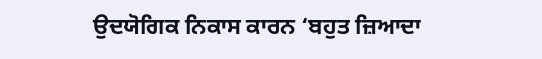ਉਦਯੋਗਿਕ ਨਿਕਾਸ ਕਾਰਨ ‘ਬਹੁਤ ਜ਼ਿਆਦਾ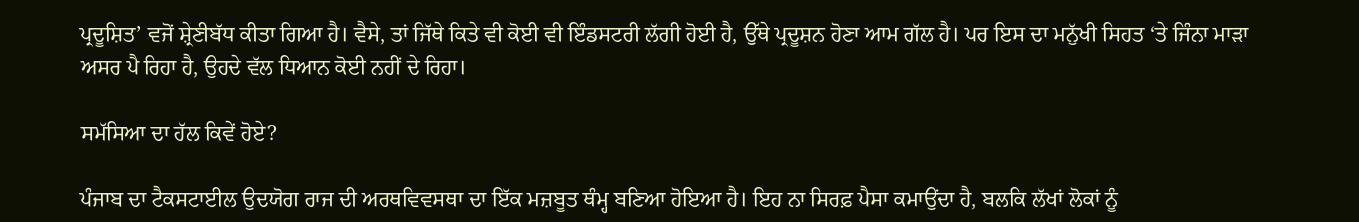ਪ੍ਰਦੂਸ਼ਿਤ’ ਵਜੋਂ ਸ਼੍ਰੇਣੀਬੱਧ ਕੀਤਾ ਗਿਆ ਹੈ। ਵੈਸੇ, ਤਾਂ ਜਿੱਥੇ ਕਿਤੇ ਵੀ ਕੋਈ ਵੀ ਇੰਡਸਟਰੀ ਲੱਗੀ ਹੋਈ ਹੈ, ਉੱਥੇ ਪ੍ਰਦੂਸ਼ਨ ਹੋਣਾ ਆਮ ਗੱਲ ਹੈ। ਪਰ ਇਸ ਦਾ ਮਨੁੱਖੀ ਸਿਹਤ ‘ਤੇ ਜਿੰਨਾ ਮਾੜਾ ਅਸਰ ਪੈ ਰਿਹਾ ਹੈ, ਉਹਦੇ ਵੱਲ ਧਿਆਨ ਕੋਈ ਨਹੀਂ ਦੇ ਰਿਹਾ।

ਸਮੱਸਿਆ ਦਾ ਹੱਲ ਕਿਵੇਂ ਹੋਏ?

ਪੰਜਾਬ ਦਾ ਟੈਕਸਟਾਈਲ ਉਦਯੋਗ ਰਾਜ ਦੀ ਅਰਥਵਿਵਸਥਾ ਦਾ ਇੱਕ ਮਜ਼ਬੂਤ ਥੰਮ੍ਹ ਬਣਿਆ ਹੋਇਆ ਹੈ। ਇਹ ਨਾ ਸਿਰਫ਼ ਪੈਸਾ ਕਮਾਉਂਦਾ ਹੈ, ਬਲਕਿ ਲੱਖਾਂ ਲੋਕਾਂ ਨੂੰ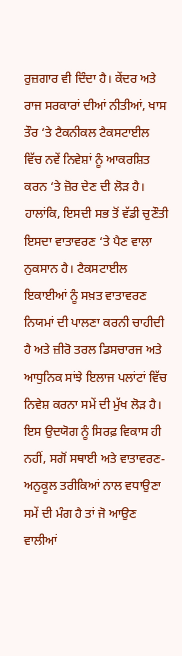ਰੁਜ਼ਗਾਰ ਵੀ ਦਿੰਦਾ ਹੈ। ਕੇਂਦਰ ਅਤੇ ਰਾਜ ਸਰਕਾਰਾਂ ਦੀਆਂ ਨੀਤੀਆਂ, ਖਾਸ ਤੌਰ ‘ਤੇ ਟੈਕਨੀਕਲ ਟੈਕਸਟਾਈਲ ਵਿੱਚ ਨਵੇਂ ਨਿਵੇਸ਼ਾਂ ਨੂੰ ਆਕਰਸ਼ਿਤ ਕਰਨ ‘ਤੇ ਜ਼ੋਰ ਦੇਣ ਦੀ ਲੋੜ ਹੈ। ਹਾਲਾਂਕਿ, ਇਸਦੀ ਸਭ ਤੋਂ ਵੱਡੀ ਚੁਣੌਤੀ ਇਸਦਾ ਵਾਤਾਵਰਣ ‘ਤੇ ਪੈਣ ਵਾਲਾ ਨੁਕਸਾਨ ਹੈ। ਟੈਕਸਟਾਈਲ ਇਕਾਈਆਂ ਨੂੰ ਸਖ਼ਤ ਵਾਤਾਵਰਣ ਨਿਯਮਾਂ ਦੀ ਪਾਲਣਾ ਕਰਨੀ ਚਾਹੀਦੀ ਹੈ ਅਤੇ ਜ਼ੀਰੋ ਤਰਲ ਡਿਸਚਾਰਜ ਅਤੇ ਆਧੁਨਿਕ ਸਾਂਝੇ ਇਲਾਜ ਪਲਾਂਟਾਂ ਵਿੱਚ ਨਿਵੇਸ਼ ਕਰਨਾ ਸਮੇਂ ਦੀ ਮੁੱਖ ਲੋੜ ਹੈ। ਇਸ ਉਦਯੋਗ ਨੂੰ ਸਿਰਫ਼ ਵਿਕਾਸ ਹੀ ਨਹੀਂ, ਸਗੋਂ ਸਥਾਈ ਅਤੇ ਵਾਤਾਵਰਣ-ਅਨੁਕੂਲ ਤਰੀਕਿਆਂ ਨਾਲ ਵਧਾਉਣਾ ਸਮੇਂ ਦੀ ਮੰਗ ਹੈ ਤਾਂ ਜੋ ਆਉਣ ਵਾਲੀਆਂ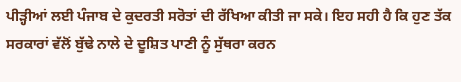ਪੀੜ੍ਹੀਆਂ ਲਈ ਪੰਜਾਬ ਦੇ ਕੁਦਰਤੀ ਸਰੋਤਾਂ ਦੀ ਰੱਖਿਆ ਕੀਤੀ ਜਾ ਸਕੇ। ਇਹ ਸਹੀ ਹੈ ਕਿ ਹੁਣ ਤੱਕ ਸਰਕਾਰਾਂ ਵੱਲੋਂ ਬੁੱਢੇ ਨਾਲੇ ਦੇ ਦੂਸ਼ਿਤ ਪਾਣੀ ਨੂੰ ਸੁੱਥਰਾ ਕਰਨ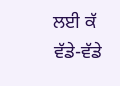ਲਈ ਕੱ ਵੱਡੇ-ਵੱਡੇ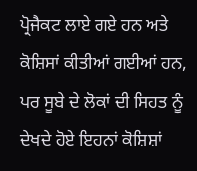ਪ੍ਰੋਜੈਕਟ ਲਾਏ ਗਏ ਹਨ ਅਤੇ ਕੋਸ਼ਿਸਾਂ ਕੀਤੀਆਂ ਗਈਆਂ ਹਨ, ਪਰ ਸੂਬੇ ਦੇ ਲੋਕਾਂ ਦੀ ਸਿਹਤ ਨੂੰ ਦੇਖਦੇ ਹੋਏ ਇਹਨਾਂ ਕੋਸ਼ਿਸ਼ਾਂ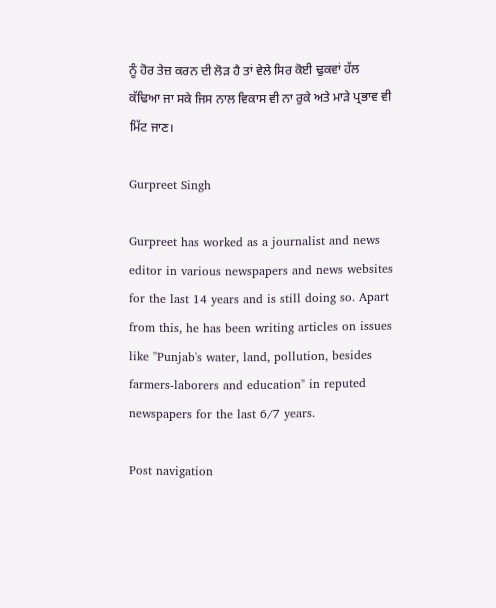ਨੂੰ ਹੋਰ ਤੇਜ਼ ਕਰਨ ਦੀ ਲੋੜ ਹੈ ਤਾਂ ਵੇਲੇ ਸਿਰ ਕੋਈ ਢੁਕਵਾਂ ਹੱਲ ਕੱਢਿਆ ਜਾ ਸਕੇ ਜਿਸ ਨਾਲ ਵਿਕਾਸ ਵੀ ਨਾ ਰੁਕੇ ਅਤੇ ਮਾੜੇ ਪ੍ਰਭਾਵ ਵੀ ਮਿੱਟ ਜਾਣ।

Gurpreet Singh

Gurpreet has worked as a journalist and news editor in various newspapers and news websites for the last 14 years and is still doing so. Apart from this, he has been writing articles on issues like "Punjab's water, land, pollution, besides farmers-laborers and education" in reputed newspapers for the last 6/7 years.

Post navigation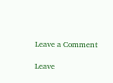Leave a Comment

Leave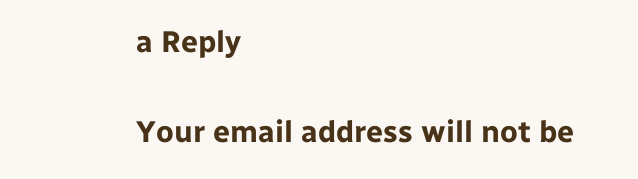a Reply

Your email address will not be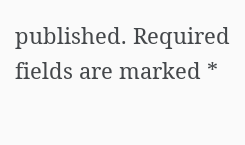published. Required fields are marked *